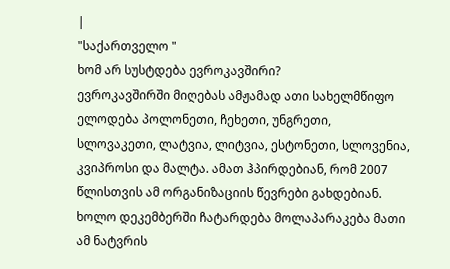|
"საქართველო "
ხომ არ სუსტდება ევროკავშირი?
ევროკავშირში მიღებას ამჟამად ათი სახელმწიფო ელოდება პოლონეთი, ჩეხეთი, უნგრეთი, სლოვაკეთი, ლატვია, ლიტვია, ესტონეთი, სლოვენია, კვიპროსი და მალტა. ამათ ჰპირდებიან, რომ 2007 წლისთვის ამ ორგანიზაციის წევრები გახდებიან. ხოლო დეკემბერში ჩატარდება მოლაპარაკება მათი ამ ნატვრის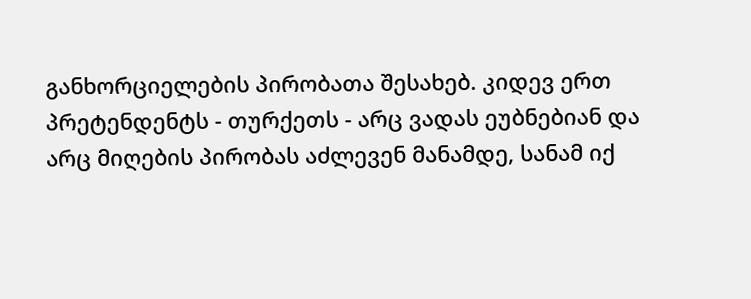განხორციელების პირობათა შესახებ. კიდევ ერთ პრეტენდენტს - თურქეთს - არც ვადას ეუბნებიან და არც მიღების პირობას აძლევენ მანამდე, სანამ იქ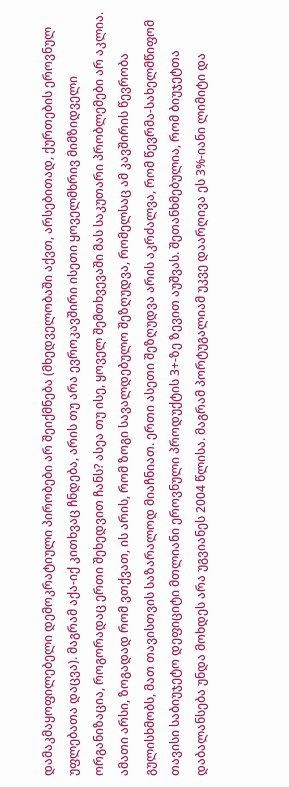დამაკმაყოფილებელი დემოკრატიული პირობები არ შეიქმნება (მხედველობაში აქვთ, არსებითად, ქურთების ეროვნულ უფლებათა დაცვა). მაგრამ აქა-იქ კითხვაც ჩნდება, არის თუ არა ევროკავშირი ისეთი ყოველმხრივ მიმზიდველი ორგანიზაცია, როგორადაც ერთი შეხედვით ჩანს? ასეა თუ ისე, ყოველ შემთხვევაში მას საკუთარი პრობლემები არ აკლია. ამათი არსი, ზოგადად რომ ვთქვათ, ის არის, რომ ზოგი სავალდებულო შეზღუდვა, რომელსაც ამ კავშირის წევრობა გულისხმობს, მათ თავისთვის საზარალოდ მიაჩნიათ. ერთი ასეთი შეზღუდვა არის აკრძალვა, რომ წევრმა-სახელმწიფომ თავისი საბიუჯეტო დეფიციტი მთლიანი ეროვნული პროდუქტის 3+-ზე ზევით აუშვას. შეთანხმებულია, რომ ბიუჯეტთა დაბალანსება უნდა მოხდეს არა უგვიანეს 2004 წლისა. მაგრამ პორტუგალიამ უკვე დაარღივა ეს 3%-იანი ლიმიტი და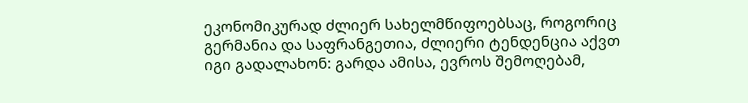ეკონომიკურად ძლიერ სახელმწიფოებსაც, როგორიც გერმანია და საფრანგეთია, ძლიერი ტენდენცია აქვთ იგი გადალახონ: გარდა ამისა, ევროს შემოღებამ,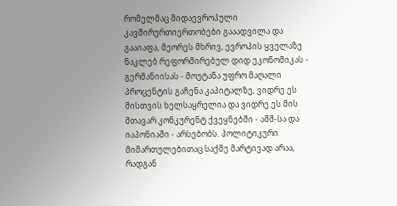რომელმაც შიდაევროპული კავშირურთიერთობები გააადვილა და გააიაფა, მეორეს მხრივ, ევროპის ყველაზე ნაკლებ რეფორმირებულ დიდ ეკონომიკას - გერმანიისას - მოუტანა უფრო მაღალი პროცენტის გაჩენა კაპიტალზე, ვიდრე ეს მისთვის ხელსაყრელია და ვიდრე ეს მის მთავარ კონკურენტ ქვეყნებში - აშშ-სა და იაპონიაში - არსებობს. პოლიტიკური მიმართულებითაც საქმე მარტივად არაა, რადგან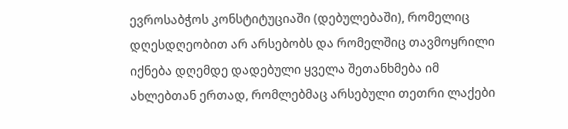ევროსაბჭოს კონსტიტუციაში (დებულებაში), რომელიც დღესდღეობით არ არსებობს და რომელშიც თავმოყრილი იქნება დღემდე დადებული ყველა შეთანხმება იმ ახლებთან ერთად, რომლებმაც არსებული თეთრი ლაქები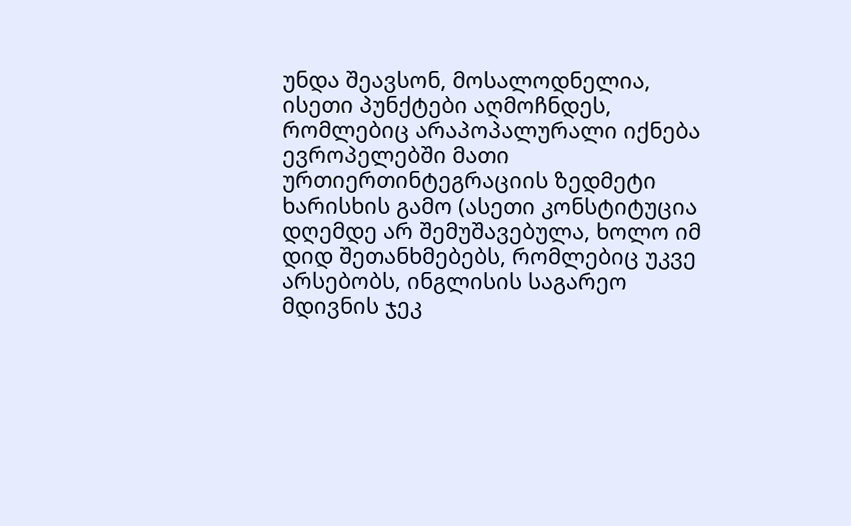უნდა შეავსონ, მოსალოდნელია, ისეთი პუნქტები აღმოჩნდეს, რომლებიც არაპოპალურალი იქნება ევროპელებში მათი ურთიერთინტეგრაციის ზედმეტი ხარისხის გამო (ასეთი კონსტიტუცია დღემდე არ შემუშავებულა, ხოლო იმ დიდ შეთანხმებებს, რომლებიც უკვე არსებობს, ინგლისის საგარეო მდივნის ჯეკ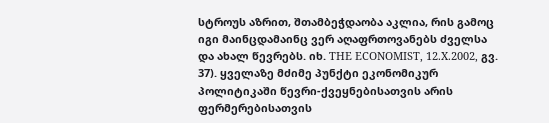სტროუს აზრით, შთამბეჭდაობა აკლია, რის გამოც იგი მაინცდამაინც ვერ აღაფრთოვანებს ძველსა და ახალ წევრებს. იხ. THE ECONOMIST, 12.X.2002, გვ. 37). ყველაზე მძიმე პუნქტი ეკონომიკურ პოლიტიკაში წევრი-ქვეყნებისათვის არის ფერმერებისათვის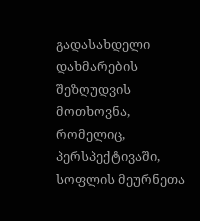გადასახდელი დახმარების შეზღუდვის მოთხოვნა, რომელიც, პერსპექტივაში, სოფლის მეურნეთა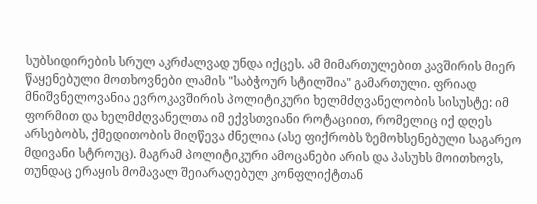სუბსიდირების სრულ აკრძალვად უნდა იქცეს. ამ მიმართულებით კავშირის მიერ წაყენებული მოთხოვნები ლამის "საბჭოურ სტილშია" გამართული. ფრიად მნიშვნელოვანია ევროკავშირის პოლიტიკური ხელმძღვანელობის სისუსტე: იმ ფორმით და ხელმძღვანელთა იმ ექვსთვიანი როტაციით, რომელიც იქ დღეს არსებობს, ქმედითობის მიღწევა ძნელია (ასე ფიქრობს ზემოხსენებული საგარეო მდივანი სტროუც). მაგრამ პოლიტიკური ამოცანები არის და პასუხს მოითხოვს, თუნდაც ერაყის მომავალ შეიარაღებულ კონფლიქტთან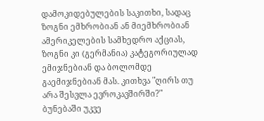დამოკიდებულების საკითხი, სადაც ზოგნი ემხრობიან ან მიემხრობიან ამერიკელების სამხედრო აქციას, ზოგნი კი (გერმანია) კატეგორიულად ემიჯნებიან და ბოლომდე გაემიჯნებიან მას. კითხვა "ღირს თუ არა შესვლა ევროკავშირში?" ბუნებაში უკვე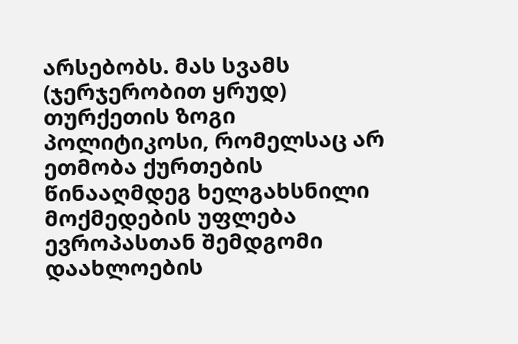არსებობს. მას სვამს (ჯერჯერობით ყრუდ) თურქეთის ზოგი პოლიტიკოსი, რომელსაც არ ეთმობა ქურთების წინააღმდეგ ხელგახსნილი მოქმედების უფლება ევროპასთან შემდგომი დაახლოების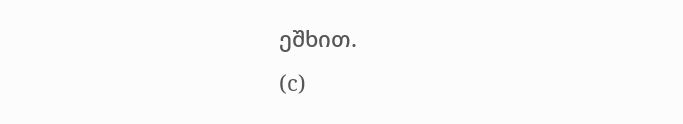ეშხით.
(c)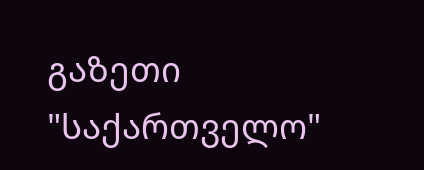გაზეთი "საქართველო"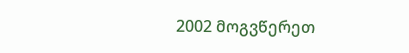2002 მოგვწერეთ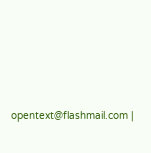opentext@flashmail.com |